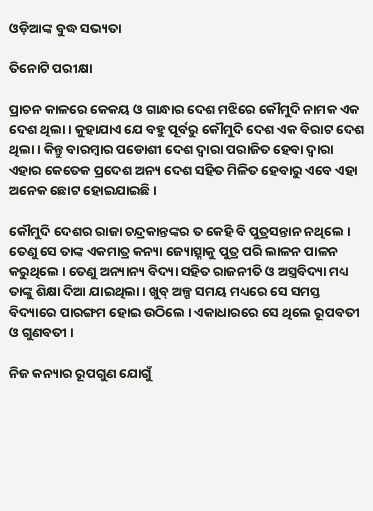ଓଡ଼ିଆଙ୍କ ବୁଦ୍ଧ ସଭ୍ୟତା

ତିନୋଟି ପରୀକ୍ଷା

ପ୍ରାଚନ କାଳରେ କେକୟ ଓ ଗାନ୍ଧାର ଦେଶ ମଝିରେ କୌମୁଦି ନାମକ ଏକ ଦେଶ ଥିଲା । କୁହାଯାଏ ଯେ ବହୁ ପୂର୍ବରୁ କୌମୁଦି ଦେଶ ଏକ ବିରାଟ ଦେଶ ଥିଲା । କିନ୍ତୁ ବାରମ୍ବାର ପଡୋଶୀ ଦେଶ ଦ୍ୱାରା ପରାଜିତ ହେବା ଦ୍ୱାରା ଏହାର କେତେକ ପ୍ରଦେଶ ଅନ୍ୟ ଦେଶ ସହିତ ମିଳିତ ହେବାରୁ ଏବେ ଏହା ଅନେକ ଛୋଟ ହୋଇଯାଇଛି ।

କୌମୁଦି ଦେଶର ରାଜା ଚନ୍ଦ୍ରକାନ୍ତଙ୍କର ତ କେହି ବି ପୁତ୍ରସନ୍ତାନ ନଥିଲେ । ତେଣୁ ସେ ତାଙ୍କ ଏକମାତ୍ର କନ୍ୟା ଜ୍ୟୋତ୍ସ୍ନାକୁ ପୁତ୍ର ପରି ଲାଳନ ପାଳନ କରୁଥିଲେ । ତେଣୁ ଅନ୍ୟାନ୍ୟ ବିଦ୍ୟା ସହିତ ରାଜନୀତି ଓ ଅସ୍ତ୍ରବିଦ୍ୟା ମଧ୍ୟ ତାଙ୍କୁ ଶିକ୍ଷା ଦିଆ ଯାଇଥିଲା । ଖୁବ୍ ଅଳ୍ପ ସମୟ ମଧ୍ୟରେ ସେ ସମସ୍ତ ବିଦ୍ୟାରେ ପାରଙ୍ଗମ ହୋଇ ଉଠିଲେ । ଏକାଧାରରେ ସେ ଥିଲେ ରୂପବତୀ ଓ ଗୁଣବତୀ ।

ନିଜ କନ୍ୟାର ରୂପଗୁଣ ଯୋଗୁଁ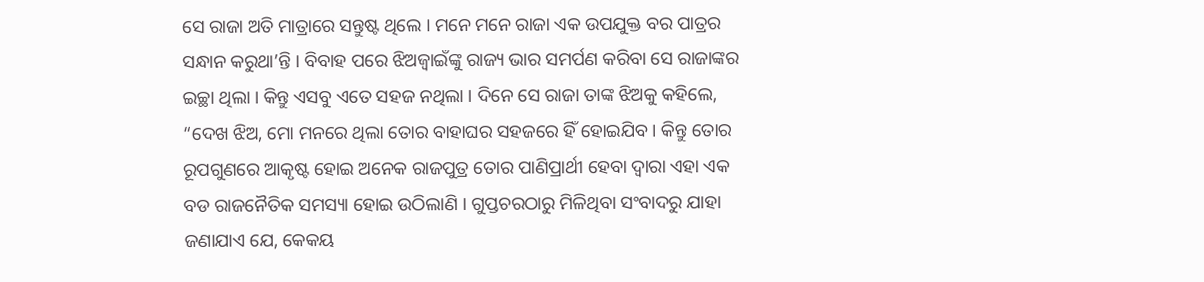ସେ ରାଜା ଅତି ମାତ୍ରାରେ ସନ୍ତୁଷ୍ଟ ଥିଲେ । ମନେ ମନେ ରାଜା ଏକ ଉପଯୁକ୍ତ ବର ପାତ୍ରର ସନ୍ଧାନ କରୁଥା’ନ୍ତି । ବିବାହ ପରେ ଝିଅଜ୍ୱାଇଁଙ୍କୁ ରାଜ୍ୟ ଭାର ସମର୍ପଣ କରିବା ସେ ରାଜାଙ୍କର ଇଚ୍ଛା ଥିଲା । କିନ୍ତୁ ଏସବୁ ଏତେ ସହଜ ନଥିଲା । ଦିନେ ସେ ରାଜା ତାଙ୍କ ଝିଅକୁ କହିଲେ, “ଦେଖ ଝିଅ, ମୋ ମନରେ ଥିଲା ତୋର ବାହାଘର ସହଜରେ ହିଁ ହୋଇଯିବ । କିନ୍ତୁ ତୋର ରୂପଗୁଣରେ ଆକୃଷ୍ଟ ହୋଇ ଅନେକ ରାଜପୁତ୍ର ତୋର ପାଣିପ୍ରାର୍ଥୀ ହେବା ଦ୍ୱାରା ଏହା ଏକ ବଡ ରାଜନୈତିକ ସମସ୍ୟା ହୋଇ ଉଠିଲାଣି । ଗୁପ୍ତଚରଠାରୁ ମିଳିଥିବା ସଂବାଦରୁ ଯାହା ଜଣାଯାଏ ଯେ, କେକୟ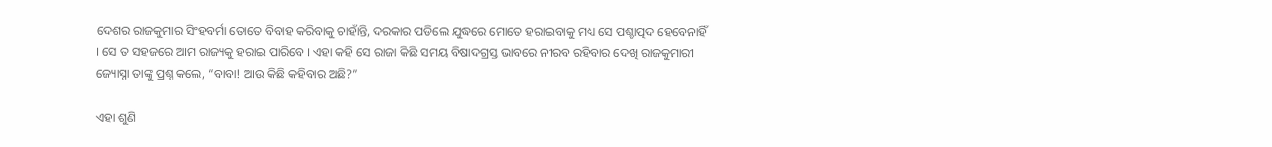ଦେଶର ରାଜକୁମାର ସିଂହବର୍ମା ତୋତେ ବିବାହ କରିବାକୁ ଚାହାଁନ୍ତି, ଦରକାର ପଡିଲେ ଯୁଦ୍ଧରେ ମୋତେ ହରାଇବାକୁ ମଧ୍ୟ ସେ ପଶ୍ଚାତ୍ପଦ ହେବେନାହିଁ । ସେ ତ ସହଜରେ ଆମ ରାଜ୍ୟକୁ ହରାଇ ପାରିବେ । ଏହା କହି ସେ ରାଜା କିଛି ସମୟ ବିଷାଦଗ୍ରସ୍ତ ଭାବରେ ନୀରବ ରହିବାର ଦେଖି ରାଜକୁମାରୀ ଜ୍ୟୋସ୍ନା ତାଙ୍କୁ ପ୍ରଶ୍ନ କଲେ, “ବାବା! ଆଉ କିଛି କହିବାର ଅଛି?”

ଏହା ଶୁଣି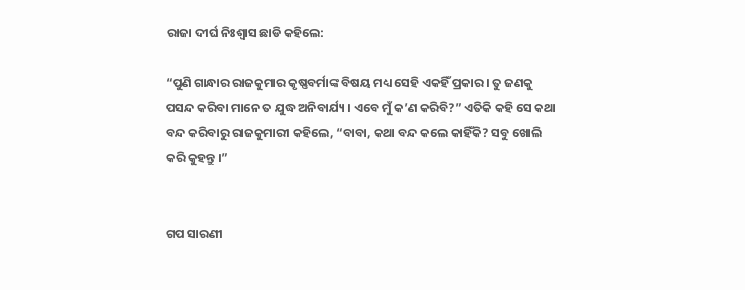ରାଜା ଦୀର୍ଘ ନିଃଶ୍ୱାସ ଛାଡି କହିଲେ:

“ପୁଣି ଗାନ୍ଧାର ରାଜକୁମାର କୃଷ୍ଣବର୍ମାଙ୍କ ବିଷୟ ମଧ୍ୟ ସେହି ଏକହିଁ ପ୍ରକାର । ତୁ ଜଣକୁ ପସନ୍ଦ କରିବା ମାନେ ତ ଯୁଦ୍ଧ ଅନିବାର୍ଯ୍ୟ । ଏବେ ମୁଁ କ’ଣ କରିବି?” ଏତିକି କହି ସେ କଥା ବନ୍ଦ କରିବାରୁ ରାଜକୁମାରୀ କହିଲେ, “ବାବା, କଥା ବନ୍ଦ କଲେ କାହିଁକି? ସବୁ ଖୋଲି କରି କୁହନ୍ତୁ ।”


ଗପ ସାରଣୀ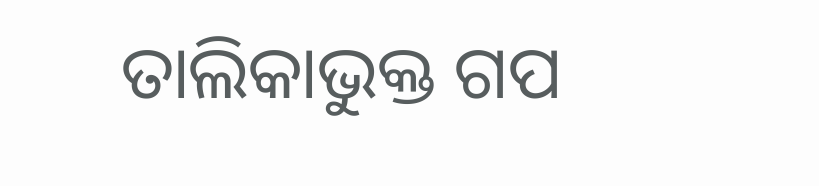ତାଲିକାଭୁକ୍ତ ଗପ